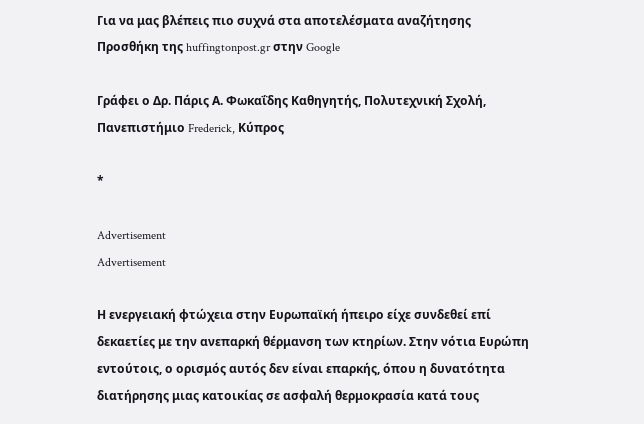Για να μας βλέπεις πιο συχνά στα αποτελέσματα αναζήτησης Προσθήκη της huffingtonpost.gr στην Google

Γράφει ο Δρ. Πάρις Α. Φωκαΐδης Καθηγητής, Πολυτεχνική Σχολή, Πανεπιστήμιο Frederick, Κύπρος

*

Advertisement
Advertisement

Η ενεργειακή φτώχεια στην Ευρωπαϊκή ήπειρο είχε συνδεθεί επί δεκαετίες με την ανεπαρκή θέρμανση των κτηρίων. Στην νότια Ευρώπη εντούτοις, ο ορισμός αυτός δεν είναι επαρκής, όπου η δυνατότητα διατήρησης μιας κατοικίας σε ασφαλή θερμοκρασία κατά τους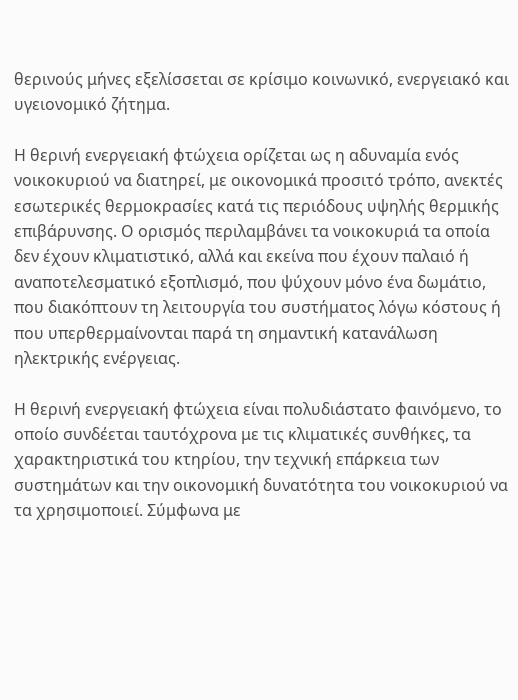θερινούς μήνες εξελίσσεται σε κρίσιμο κοινωνικό, ενεργειακό και υγειονομικό ζήτημα.

Η θερινή ενεργειακή φτώχεια ορίζεται ως η αδυναμία ενός νοικοκυριού να διατηρεί, με οικονομικά προσιτό τρόπο, ανεκτές εσωτερικές θερμοκρασίες κατά τις περιόδους υψηλής θερμικής επιβάρυνσης. Ο ορισμός περιλαμβάνει τα νοικοκυριά τα οποία δεν έχουν κλιματιστικό, αλλά και εκείνα που έχουν παλαιό ή αναποτελεσματικό εξοπλισμό, που ψύχουν μόνο ένα δωμάτιο, που διακόπτουν τη λειτουργία του συστήματος λόγω κόστους ή που υπερθερμαίνονται παρά τη σημαντική κατανάλωση ηλεκτρικής ενέργειας.

Η θερινή ενεργειακή φτώχεια είναι πολυδιάστατο φαινόμενο, το οποίο συνδέεται ταυτόχρονα με τις κλιματικές συνθήκες, τα χαρακτηριστικά του κτηρίου, την τεχνική επάρκεια των συστημάτων και την οικονομική δυνατότητα του νοικοκυριού να τα χρησιμοποιεί. Σύμφωνα με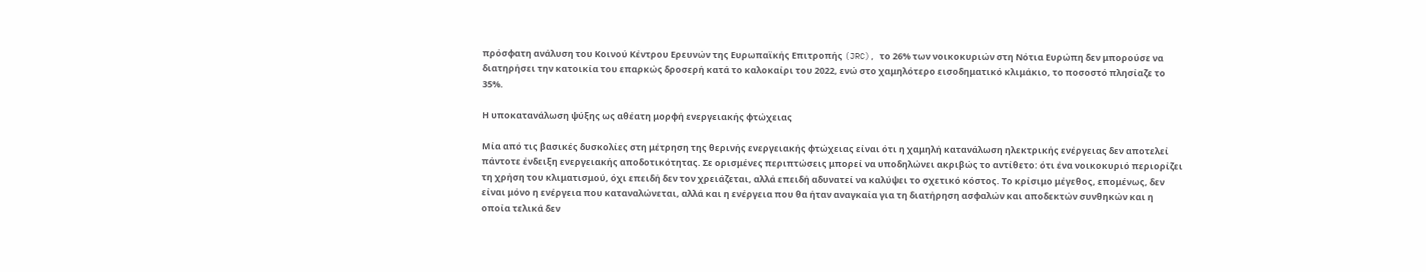πρόσφατη ανάλυση του Κοινού Κέντρου Ερευνών της Ευρωπαϊκής Επιτροπής (JRC), το 26% των νοικοκυριών στη Νότια Ευρώπη δεν μπορούσε να διατηρήσει την κατοικία του επαρκώς δροσερή κατά το καλοκαίρι του 2022, ενώ στο χαμηλότερο εισοδηματικό κλιμάκιο, το ποσοστό πλησίαζε το 35%.

Η υποκατανάλωση ψύξης ως αθέατη μορφή ενεργειακής φτώχειας

Μία από τις βασικές δυσκολίες στη μέτρηση της θερινής ενεργειακής φτώχειας είναι ότι η χαμηλή κατανάλωση ηλεκτρικής ενέργειας δεν αποτελεί πάντοτε ένδειξη ενεργειακής αποδοτικότητας. Σε ορισμένες περιπτώσεις μπορεί να υποδηλώνει ακριβώς το αντίθετο: ότι ένα νοικοκυριό περιορίζει τη χρήση του κλιματισμού, όχι επειδή δεν τον χρειάζεται, αλλά επειδή αδυνατεί να καλύψει το σχετικό κόστος. Το κρίσιμο μέγεθος, επομένως, δεν είναι μόνο η ενέργεια που καταναλώνεται, αλλά και η ενέργεια που θα ήταν αναγκαία για τη διατήρηση ασφαλών και αποδεκτών συνθηκών και η οποία τελικά δεν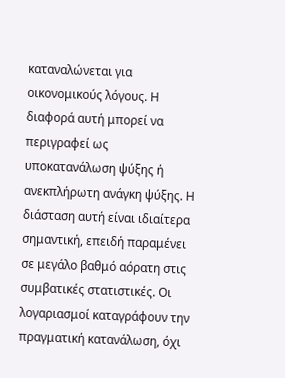καταναλώνεται για οικονομικούς λόγους. Η διαφορά αυτή μπορεί να περιγραφεί ως υποκατανάλωση ψύξης ή ανεκπλήρωτη ανάγκη ψύξης. Η διάσταση αυτή είναι ιδιαίτερα σημαντική, επειδή παραμένει σε μεγάλο βαθμό αόρατη στις συμβατικές στατιστικές. Οι λογαριασμοί καταγράφουν την πραγματική κατανάλωση, όχι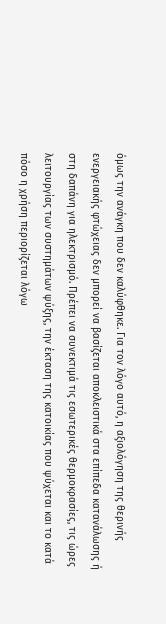όμως την ανάγκη που δεν καλύφθηκε. Για τον λόγο αυτό, η αξιολόγηση της θερινής ενεργειακής φτώχειας δεν μπορεί να βασίζεται αποκλειστικά στα επίπεδα κατανάλωσης ή στη δαπάνη για ηλεκτρισμό. Πρέπει να συνεκτιμά τις εσωτερικές θερμοκρασίες, τις ώρες λειτουργίας των συστημάτων ψύξης, την έκταση της κατοικίας που ψύχεται και το κατά πόσο η χρήση περιορίζεται λόγω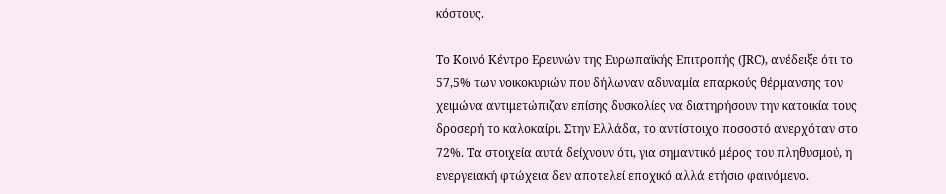κόστους.

Το Κοινό Κέντρο Ερευνών της Ευρωπαϊκής Επιτροπής (JRC), ανέδειξε ότι το 57,5% των νοικοκυριών που δήλωναν αδυναμία επαρκούς θέρμανσης τον χειμώνα αντιμετώπιζαν επίσης δυσκολίες να διατηρήσουν την κατοικία τους δροσερή το καλοκαίρι. Στην Ελλάδα, το αντίστοιχο ποσοστό ανερχόταν στο 72%. Τα στοιχεία αυτά δείχνουν ότι, για σημαντικό μέρος του πληθυσμού, η ενεργειακή φτώχεια δεν αποτελεί εποχικό αλλά ετήσιο φαινόμενο.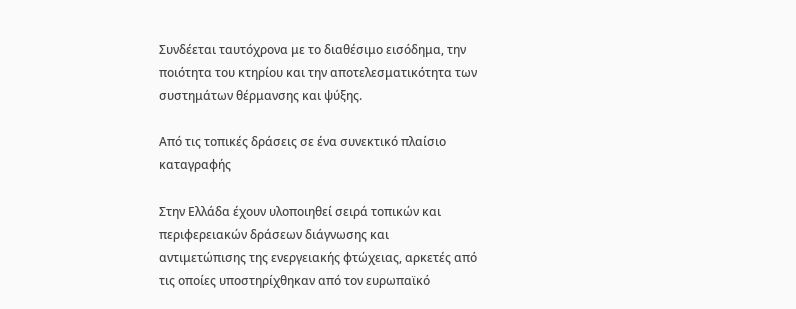Συνδέεται ταυτόχρονα με το διαθέσιμο εισόδημα, την ποιότητα του κτηρίου και την αποτελεσματικότητα των συστημάτων θέρμανσης και ψύξης.

Από τις τοπικές δράσεις σε ένα συνεκτικό πλαίσιο καταγραφής

Στην Ελλάδα έχουν υλοποιηθεί σειρά τοπικών και περιφερειακών δράσεων διάγνωσης και αντιμετώπισης της ενεργειακής φτώχειας, αρκετές από τις οποίες υποστηρίχθηκαν από τον ευρωπαϊκό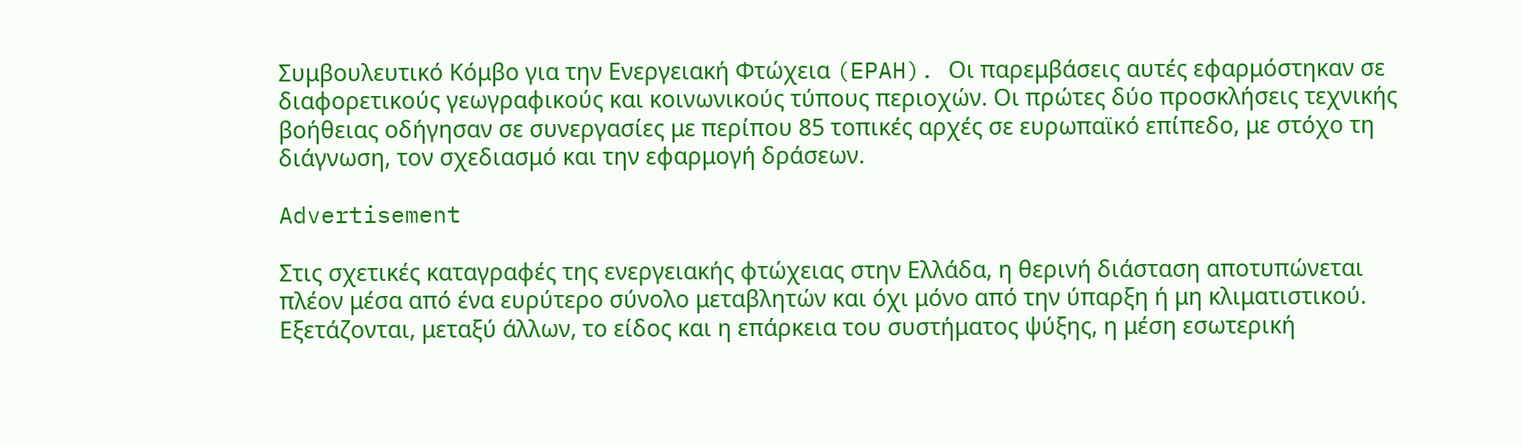Συμβουλευτικό Κόμβο για την Ενεργειακή Φτώχεια (EPAH). Οι παρεμβάσεις αυτές εφαρμόστηκαν σε διαφορετικούς γεωγραφικούς και κοινωνικούς τύπους περιοχών. Οι πρώτες δύο προσκλήσεις τεχνικής βοήθειας οδήγησαν σε συνεργασίες με περίπου 85 τοπικές αρχές σε ευρωπαϊκό επίπεδο, με στόχο τη διάγνωση, τον σχεδιασμό και την εφαρμογή δράσεων.

Advertisement

Στις σχετικές καταγραφές της ενεργειακής φτώχειας στην Ελλάδα, η θερινή διάσταση αποτυπώνεται πλέον μέσα από ένα ευρύτερο σύνολο μεταβλητών και όχι μόνο από την ύπαρξη ή μη κλιματιστικού. Εξετάζονται, μεταξύ άλλων, το είδος και η επάρκεια του συστήματος ψύξης, η μέση εσωτερική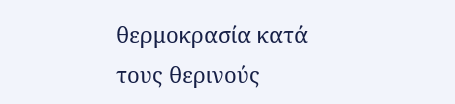θερμοκρασία κατά τους θερινούς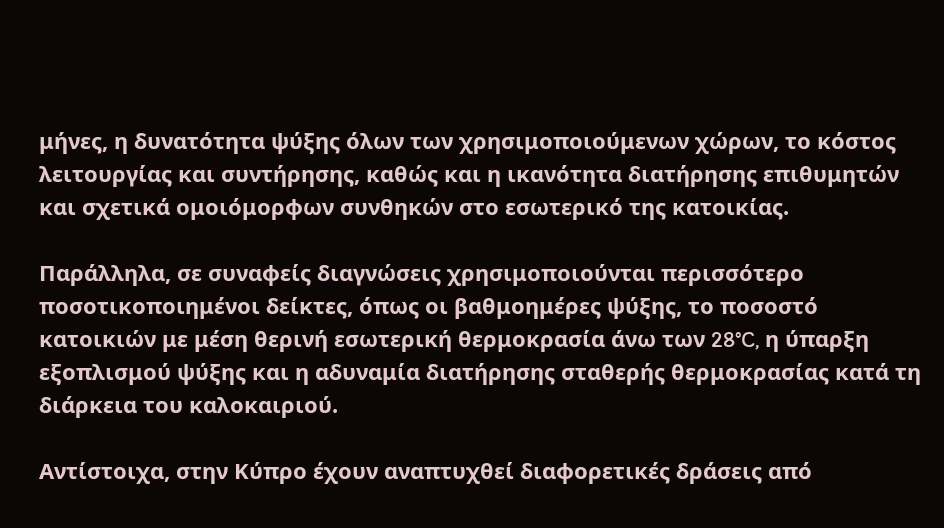μήνες, η δυνατότητα ψύξης όλων των χρησιμοποιούμενων χώρων, το κόστος λειτουργίας και συντήρησης, καθώς και η ικανότητα διατήρησης επιθυμητών και σχετικά ομοιόμορφων συνθηκών στο εσωτερικό της κατοικίας.

Παράλληλα, σε συναφείς διαγνώσεις χρησιμοποιούνται περισσότερο ποσοτικοποιημένοι δείκτες, όπως οι βαθμοημέρες ψύξης, το ποσοστό κατοικιών με μέση θερινή εσωτερική θερμοκρασία άνω των 28°C, η ύπαρξη εξοπλισμού ψύξης και η αδυναμία διατήρησης σταθερής θερμοκρασίας κατά τη διάρκεια του καλοκαιριού.

Αντίστοιχα, στην Κύπρο έχουν αναπτυχθεί διαφορετικές δράσεις από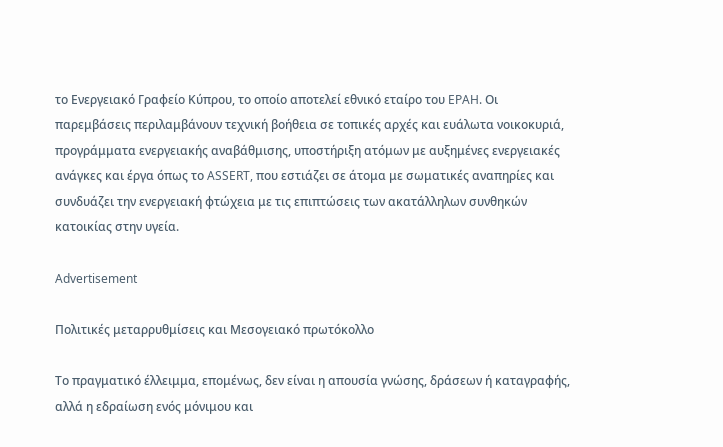το Ενεργειακό Γραφείο Κύπρου, το οποίο αποτελεί εθνικό εταίρο του EPAH. Οι παρεμβάσεις περιλαμβάνουν τεχνική βοήθεια σε τοπικές αρχές και ευάλωτα νοικοκυριά, προγράμματα ενεργειακής αναβάθμισης, υποστήριξη ατόμων με αυξημένες ενεργειακές ανάγκες και έργα όπως το ASSERT, που εστιάζει σε άτομα με σωματικές αναπηρίες και συνδυάζει την ενεργειακή φτώχεια με τις επιπτώσεις των ακατάλληλων συνθηκών κατοικίας στην υγεία.

Advertisement

Πολιτικές μεταρρυθμίσεις και Μεσογειακό πρωτόκολλο

Το πραγματικό έλλειμμα, επομένως, δεν είναι η απουσία γνώσης, δράσεων ή καταγραφής, αλλά η εδραίωση ενός μόνιμου και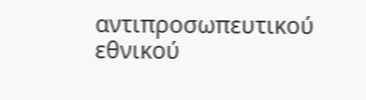αντιπροσωπευτικού εθνικού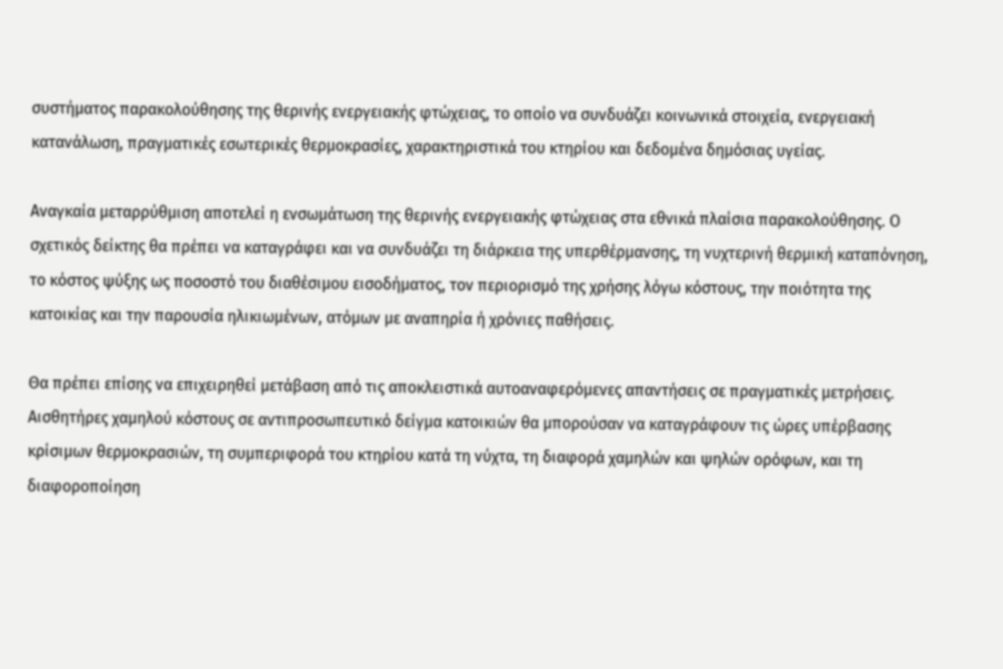συστήματος παρακολούθησης της θερινής ενεργειακής φτώχειας, το οποίο να συνδυάζει κοινωνικά στοιχεία, ενεργειακή κατανάλωση, πραγματικές εσωτερικές θερμοκρασίες, χαρακτηριστικά του κτηρίου και δεδομένα δημόσιας υγείας.

Αναγκαία μεταρρύθμιση αποτελεί η ενσωμάτωση της θερινής ενεργειακής φτώχειας στα εθνικά πλαίσια παρακολούθησης. Ο σχετικός δείκτης θα πρέπει να καταγράφει και να συνδυάζει τη διάρκεια της υπερθέρμανσης, τη νυχτερινή θερμική καταπόνηση, το κόστος ψύξης ως ποσοστό του διαθέσιμου εισοδήματος, τον περιορισμό της χρήσης λόγω κόστους, την ποιότητα της κατοικίας και την παρουσία ηλικιωμένων, ατόμων με αναπηρία ή χρόνιες παθήσεις.

Θα πρέπει επίσης να επιχειρηθεί μετάβαση από τις αποκλειστικά αυτοαναφερόμενες απαντήσεις σε πραγματικές μετρήσεις. Αισθητήρες χαμηλού κόστους σε αντιπροσωπευτικό δείγμα κατοικιών θα μπορούσαν να καταγράφουν τις ώρες υπέρβασης κρίσιμων θερμοκρασιών, τη συμπεριφορά του κτηρίου κατά τη νύχτα, τη διαφορά χαμηλών και ψηλών ορόφων, και τη διαφοροποίηση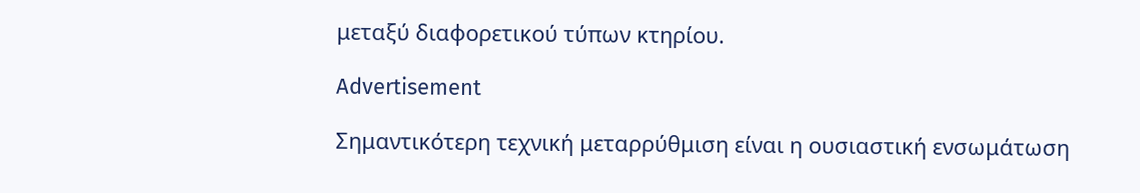μεταξύ διαφορετικού τύπων κτηρίου.

Advertisement

Σημαντικότερη τεχνική μεταρρύθμιση είναι η ουσιαστική ενσωμάτωση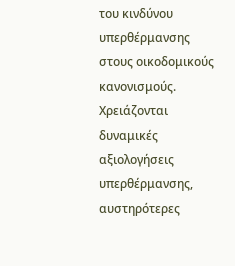του κινδύνου υπερθέρμανσης στους οικοδομικούς κανονισμούς. Χρειάζονται δυναμικές αξιολογήσεις υπερθέρμανσης, αυστηρότερες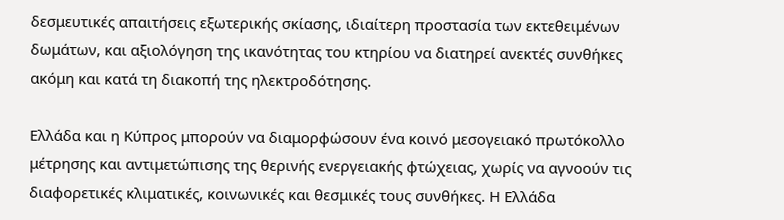δεσμευτικές απαιτήσεις εξωτερικής σκίασης, ιδιαίτερη προστασία των εκτεθειμένων δωμάτων, και αξιολόγηση της ικανότητας του κτηρίου να διατηρεί ανεκτές συνθήκες ακόμη και κατά τη διακοπή της ηλεκτροδότησης.

Ελλάδα και η Κύπρος μπορούν να διαμορφώσουν ένα κοινό μεσογειακό πρωτόκολλο μέτρησης και αντιμετώπισης της θερινής ενεργειακής φτώχειας, χωρίς να αγνοούν τις διαφορετικές κλιματικές, κοινωνικές και θεσμικές τους συνθήκες. Η Ελλάδα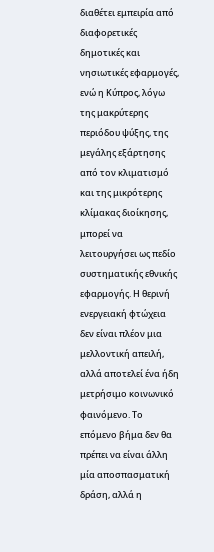διαθέτει εμπειρία από διαφορετικές δημοτικές και νησιωτικές εφαρμογές, ενώ η Κύπρος, λόγω της μακρύτερης περιόδου ψύξης, της μεγάλης εξάρτησης από τον κλιματισμό και της μικρότερης κλίμακας διοίκησης, μπορεί να λειτουργήσει ως πεδίο συστηματικής εθνικής εφαρμογής. Η θερινή ενεργειακή φτώχεια δεν είναι πλέον μια μελλοντική απειλή, αλλά αποτελεί ένα ήδη μετρήσιμο κοινωνικό φαινόμενο. Το επόμενο βήμα δεν θα πρέπει να είναι άλλη μία αποσπασματική δράση, αλλά η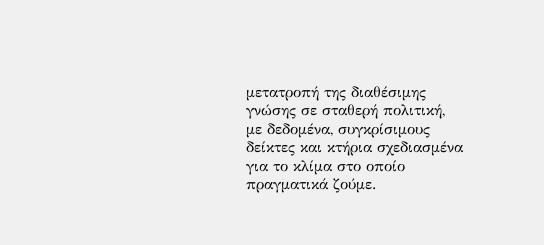μετατροπή της διαθέσιμης γνώσης σε σταθερή πολιτική, με δεδομένα, συγκρίσιμους δείκτες και κτήρια σχεδιασμένα για το κλίμα στο οποίο πραγματικά ζούμε.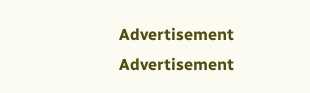Advertisement
Advertisement